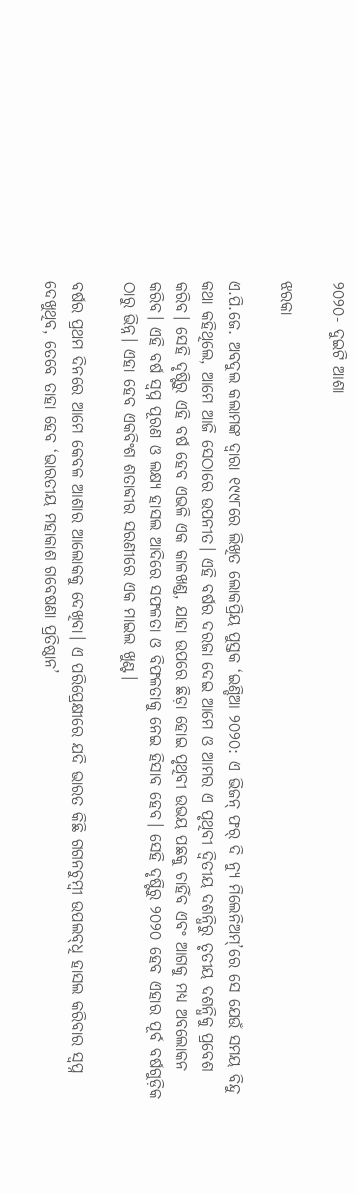୨୦୨୦- ଦୁଇଟି ଆଶା

ଝରକା

ଏ.ପି.ଜେ. ଅବଦୁଲ କଲାମଙ୍କ ଦ୍ବାରା ୧୯୯୮ରେ ଲିଖିତ ଲୋକପ୍ରିୟ ପୁସ୍ତକ ‘ଇଣ୍ଡିଆ ୨୦୨୦: ଏ ଭିଜନ୍ ଫର୍ ଦି ନ୍ୟୁ ମିଲେନିଅମ୍’ରେ ସେ ଯେଉଁ ସମୟ ବିନ୍ଦୁ କଥା କହିଥିଲେ, ଆମେ ଆଜି ସେଠାରେ ଉପନୀତ। ଏହି ବର୍ଷର ଦରଜା ଦେଇ ଆମେ ଓ ଆମର ଏ ପୃଥିବୀ ଦ୍ବିତୀୟ ଦଶନ୍ଧିରୁ ତୃତୀୟ ଦଶନ୍ଧିକୁ ପ୍ରବେଶ କରିବ। ସେହି ଦୃଷ୍ଟିରୁ ଏହି ବର୍ଷ ହେବ ଏଭଳି ଏକ କାଳଖଣ୍ଡ, ଯାହା ଉପରେ ଛିଡ଼ା ହୋଇ ପୃଥିବୀ ଉଭୟ ପଛକୁ ଚାହିଁବ ଏବଂ ଆଗକୁ ମଧ୍ୟ ଅବଲୋକନ କରିବ। ଏହି ବର୍ଷ ସ୍ବପ୍ନ ପୂରଣ ଓ ଲକ୍ଷ୍ୟ ହାସଲ ଆଦିରେ ସଫଳତା ଓ ବିଫଳତାକୁ ନେଇ ହିସାବ ହେବ। ସେହି ଦୃଷ୍ଟିରୁ ୨୦୨୦ ହେବ ଏହାର ପୂର୍ବ ବର୍ଷଗୁଡ଼ିକ ଠାରୁ ଭିନ୍ନ। ଏହା ହେବ ଏକବିଂଶ ଶତାବ୍ଦୀର ସରଣୀରେ ଏକ ମାଇଲ ଖୁଣ୍ଟ।

ବର୍ଷର ପ୍ରଥମ ଦିନରେ ଆମେ କେବଳ ଆଶାର ଆଲୋକକୁ ଦେଖିବା। ଏ ପରିପ୍ରେକ୍ଷୀରେ ଯଦି ଭାରତ କିଛି ଗଗନଚୁମ୍ବୀ ଉପଲବ୍‌ଧି ହାସଲ କରିବାର ସ୍ବପ୍ନ ଦେଖୁଥିବ, ତେବେ ତାହା ହେବ ‘ଭାରତୀୟ ମହାକାଶ ଗବେଷଣା ପ୍ରତିଷ୍ଠାନ’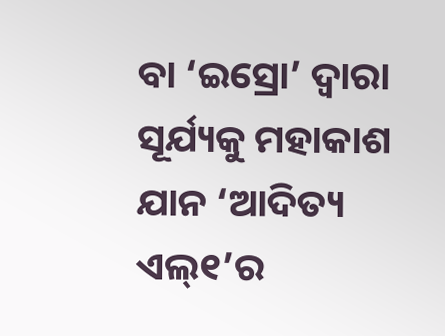ବା ‘ଇସ୍ରୋ’ ଦ୍ବାରା ସୂର୍ଯ୍ୟକୁ ମହାକାଶ ଯାନ ‘ଆଦିତ୍ୟ ଏଲ୍୧’ର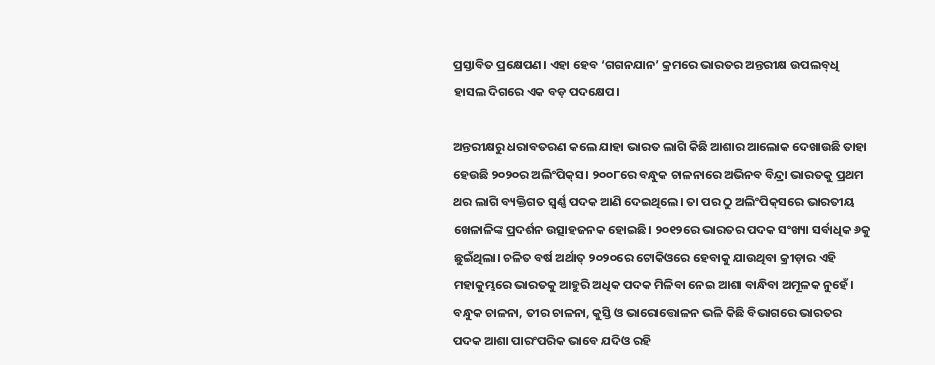ପ୍ରସ୍ତାବିତ ପ୍ରକ୍ଷେପଣ। ଏହା ହେବ ‘ଗଗନଯାନ’ କ୍ରମରେ ଭାରତର ଅନ୍ତରୀକ୍ଷ ଉପଲବ୍‌ଧି ହାସଲ ଦିଗରେ ଏକ ବଡ଼ ପଦକ୍ଷେପ।

ଅନ୍ତରୀକ୍ଷରୁ ଧରାବତରଣ କଲେ ଯାହା ଭାରତ ଲାଗି କିଛି ଆଶାର ଆଲୋକ ଦେଖାଉଛି ତାହା ହେଉଛି ୨୦୨୦ର ଅଲିଂପିକ୍‌ସ। ୨୦୦୮ରେ ବନ୍ଧୁକ ଚାଳନାରେ ଅଭିନବ ବିନ୍ଦ୍ରା ଭାରତକୁ ପ୍ରଥମ ଥର ଲାଗି ବ୍ୟକ୍ତିଗତ ସ୍ବର୍ଣ୍ଣ ପଦକ ଆଣି ଦେଇଥିଲେ। ତା ପର ଠୁ ଅଲିଂପିକ୍‌ସରେ ଭାରତୀୟ ଖେଳାଳିଙ୍କ ପ୍ରଦର୍ଶନ ଉତ୍ସାହଜନକ ହୋଇଛି। ୨୦୧୨ରେ ଭାରତର ପଦକ ସଂଖ୍ୟା ସର୍ବାଧିକ ୬କୁ ଛୁଇଁଥିଲା। ଚଳିତ ବର୍ଷ ଅର୍ଥାତ୍‌ ୨୦୨୦ରେ ଟୋକିଓରେ ହେବାକୁ ଯାଉଥିବା କ୍ରୀଡ଼ାର ଏହି ମହାକୁମ୍ଭରେ ଭାରତକୁ ଆହୁରି ଅଧିକ ପଦକ ମିଳିବା ନେଇ ଆଶା ବାନ୍ଧିବା ଅମୂଳକ ନୁହେଁ। ବନ୍ଧୁକ ଚାଳନା, ତୀର ଚାଳନା, କୁସ୍ତି ଓ ଭାରୋତ୍ତୋଳନ ଭଳି କିଛି ବିଭାଗରେ ଭାରତର ପଦକ ଆଶା ପାରଂପରିକ ଭାବେ ଯଦିଓ ରହି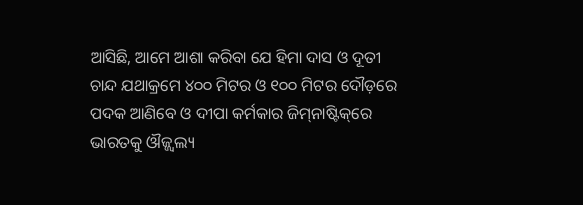ଆସିଛି, ଆମେ ଆଶା କରିବା ଯେ ହିମା ଦାସ ଓ ଦୂତୀ ଚାନ୍ଦ ଯଥାକ୍ରମେ ୪୦୦ ମିଟର ଓ ୧୦୦ ମିଟର ଦୌଡ଼ରେ ପଦକ ଆଣିବେ ଓ ଦୀପା କର୍ମକାର ଜିମ୍‌ନାଷ୍ଟିକ୍‌ରେ ଭାରତକୁ ଔଜ୍ଜ୍ବଲ୍ୟ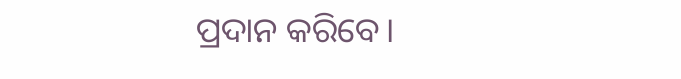ପ୍ରଦାନ କରିବେ।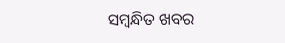ସମ୍ବନ୍ଧିତ ଖବର